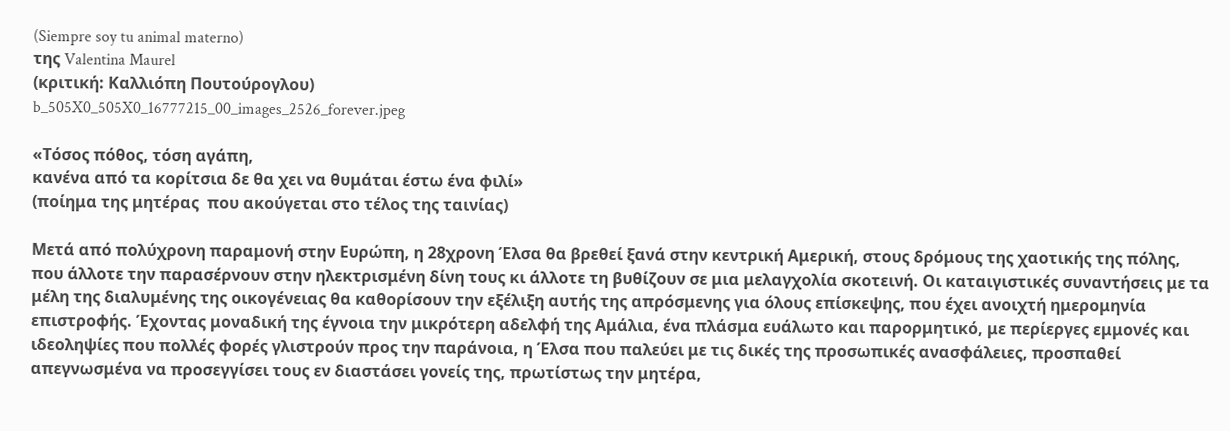(Siempre soy tu animal materno)
της Valentina Maurel
(κριτική: Καλλιόπη Πουτούρογλου)
b_505X0_505X0_16777215_00_images_2526_forever.jpeg

«Τόσος πόθος, τόση αγάπη,
κανένα από τα κορίτσια δε θα χει να θυμάται έστω ένα φιλί»
(ποίημα της μητέρας  που ακούγεται στο τέλος της ταινίας)

Μετά από πολύχρονη παραμονή στην Ευρώπη, η 28χρονη Έλσα θα βρεθεί ξανά στην κεντρική Αμερική, στους δρόμους της χαοτικής της πόλης, που άλλοτε την παρασέρνουν στην ηλεκτρισμένη δίνη τους κι άλλοτε τη βυθίζουν σε μια μελαγχολία σκοτεινή. Οι καταιγιστικές συναντήσεις με τα μέλη της διαλυμένης της οικογένειας θα καθορίσουν την εξέλιξη αυτής της απρόσμενης για όλους επίσκεψης, που έχει ανοιχτή ημερομηνία επιστροφής. Έχοντας μοναδική της έγνοια την μικρότερη αδελφή της Αμάλια, ένα πλάσμα ευάλωτο και παρορμητικό, με περίεργες εμμονές και ιδεοληψίες που πολλές φορές γλιστρούν προς την παράνοια, η Έλσα που παλεύει με τις δικές της προσωπικές ανασφάλειες, προσπαθεί απεγνωσμένα να προσεγγίσει τους εν διαστάσει γονείς της, πρωτίστως την μητέρα,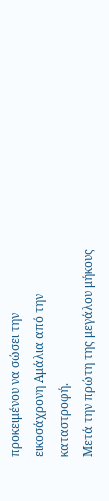προκειμένου να σώσει την εικοσάχρονη Αμάλια από την καταστροφή.
Μετά την πρώτη της μεγάλου μήκους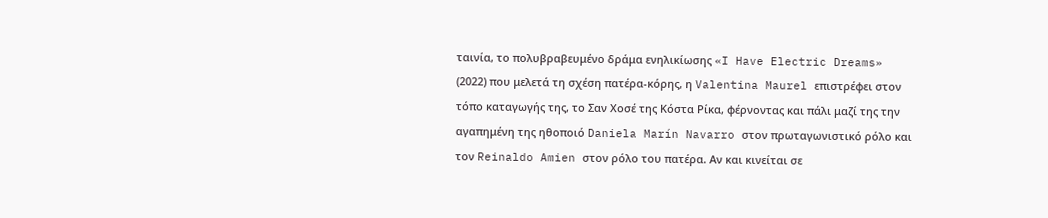ταινία, το πολυβραβευμένο δράμα ενηλικίωσης «I Have Electric Dreams» (2022) που μελετά τη σχέση πατέρα-κόρης, η Valentina Maurel επιστρέφει στον τόπο καταγωγής της, το Σαν Χοσέ της Κόστα Ρίκα, φέρνοντας και πάλι μαζί της την αγαπημένη της ηθοποιό Daniela Marín Navarro στον πρωταγωνιστικό ρόλο και τον Reinaldo Amien στον ρόλο του πατέρα. Αν και κινείται σε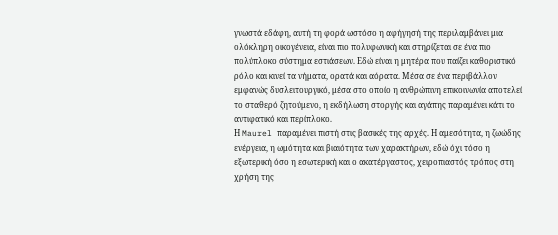γνωστά εδάφη, αυτή τη φορά ωστόσο η αφήγησή της περιλαμβάνει μια ολόκληρη οικογένεια, είναι πιο πολυφωνική και στηρίζεται σε ένα πιο πολύπλοκο σύστημα εστιάσεων. Εδώ είναι η μητέρα που παίζει καθοριστικό ρόλο και κινεί τα νήματα, ορατά και αόρατα. Μέσα σε ένα περιβάλλον εμφανώς δυσλειτουργικό, μέσα στο οποίο η ανθρώπινη επικοινωνία αποτελεί το σταθερό ζητούμενο, η εκδήλωση στοργής και αγάπης παραμένει κάτι το αντιφατικό και περίπλοκο.
Η Maurel παραμένει πιστή στις βασικές της αρχές. Η αμεσότητα, η ζωώδης ενέργεια, η ωμότητα και βιαιότητα των χαρακτήρων, εδώ όχι τόσο η εξωτερική όσο η εσωτερική και ο ακατέργαστος, χειροπιαστός τρόπος στη χρήση της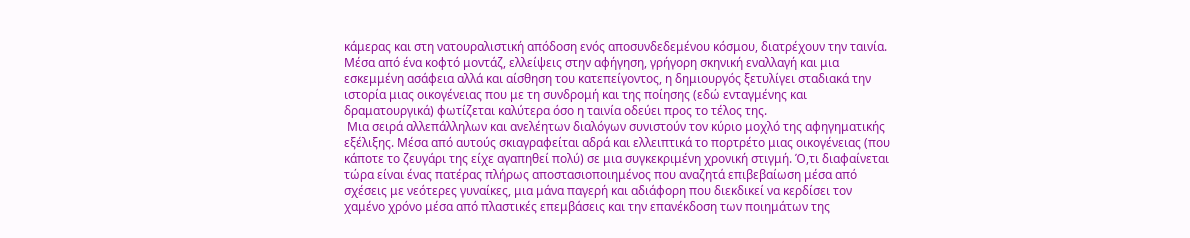κάμερας και στη νατουραλιστική απόδοση ενός αποσυνδεδεμένου κόσμου, διατρέχουν την ταινία. Μέσα από ένα κοφτό μοντάζ, ελλείψεις στην αφήγηση, γρήγορη σκηνική εναλλαγή και μια εσκεμμένη ασάφεια αλλά και αίσθηση του κατεπείγοντος, η δημιουργός ξετυλίγει σταδιακά την ιστορία μιας οικογένειας που με τη συνδρομή και της ποίησης (εδώ ενταγμένης και δραματουργικά) φωτίζεται καλύτερα όσο η ταινία οδεύει προς το τέλος της.
 Μια σειρά αλλεπάλληλων και ανελέητων διαλόγων συνιστούν τον κύριο μοχλό της αφηγηματικής εξέλιξης. Μέσα από αυτούς σκιαγραφείται αδρά και ελλειπτικά το πορτρέτο μιας οικογένειας (που κάποτε το ζευγάρι της είχε αγαπηθεί πολύ) σε μια συγκεκριμένη χρονική στιγμή. Ό,τι διαφαίνεται τώρα είναι ένας πατέρας πλήρως αποστασιοποιημένος που αναζητά επιβεβαίωση μέσα από σχέσεις με νεότερες γυναίκες, μια μάνα παγερή και αδιάφορη που διεκδικεί να κερδίσει τον χαμένο χρόνο μέσα από πλαστικές επεμβάσεις και την επανέκδοση των ποιημάτων της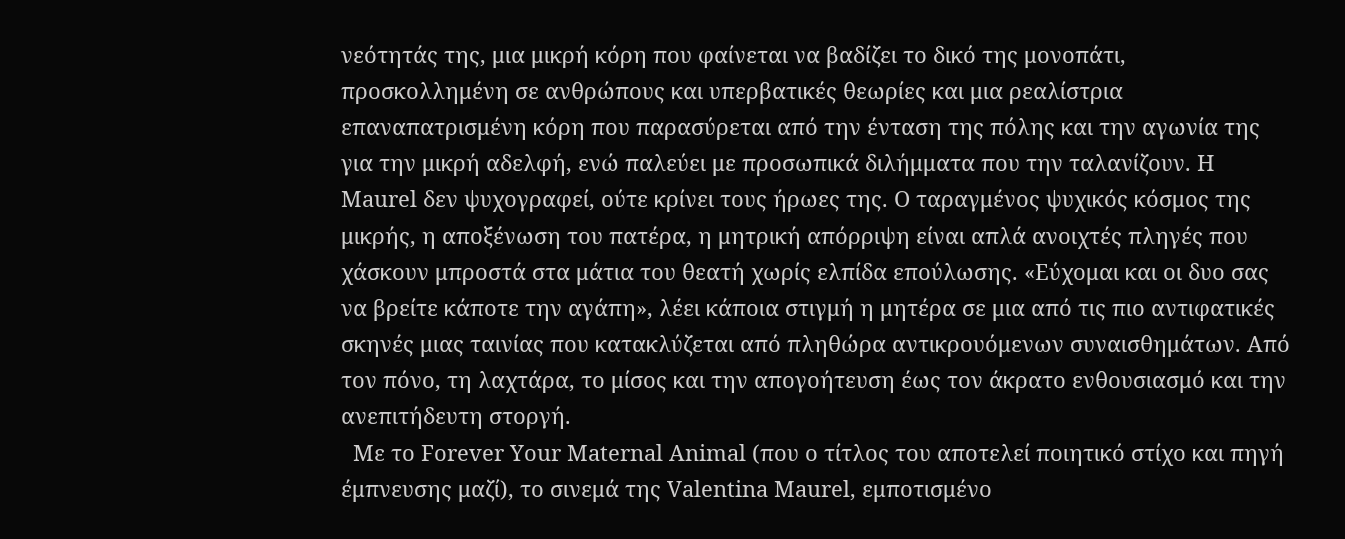νεότητάς της, μια μικρή κόρη που φαίνεται να βαδίζει το δικό της μονοπάτι, προσκολλημένη σε ανθρώπους και υπερβατικές θεωρίες και μια ρεαλίστρια επαναπατρισμένη κόρη που παρασύρεται από την ένταση της πόλης και την αγωνία της για την μικρή αδελφή, ενώ παλεύει με προσωπικά διλήμματα που την ταλανίζουν. Η  Maurel δεν ψυχογραφεί, ούτε κρίνει τους ήρωες της. Ο ταραγμένος ψυχικός κόσμος της μικρής, η αποξένωση του πατέρα, η μητρική απόρριψη είναι απλά ανοιχτές πληγές που χάσκουν μπροστά στα μάτια του θεατή χωρίς ελπίδα επούλωσης. «Εύχομαι και οι δυο σας να βρείτε κάποτε την αγάπη», λέει κάποια στιγμή η μητέρα σε μια από τις πιο αντιφατικές σκηνές μιας ταινίας που κατακλύζεται από πληθώρα αντικρουόμενων συναισθημάτων. Από τον πόνο, τη λαχτάρα, το μίσος και την απογοήτευση έως τον άκρατο ενθουσιασμό και την ανεπιτήδευτη στοργή.
  Με το Forever Your Maternal Animal (που ο τίτλος του αποτελεί ποιητικό στίχο και πηγή έμπνευσης μαζί), το σινεμά της Valentina Maurel, εμποτισμένο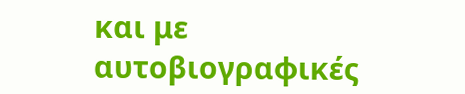και με αυτοβιογραφικές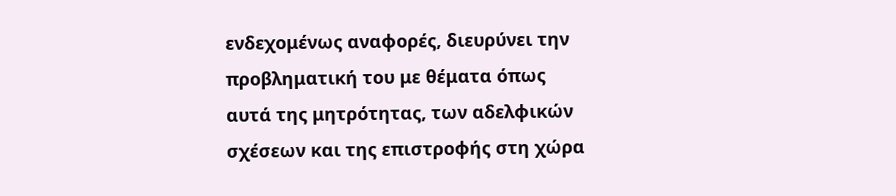ενδεχομένως αναφορές, διευρύνει την προβληματική του με θέματα όπως αυτά της μητρότητας, των αδελφικών σχέσεων και της επιστροφής στη χώρα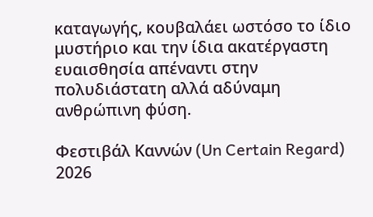καταγωγής, κουβαλάει ωστόσο το ίδιο μυστήριο και την ίδια ακατέργαστη ευαισθησία απέναντι στην πολυδιάστατη αλλά αδύναμη  ανθρώπινη φύση.

Φεστιβάλ Καννών (Un Certain Regard) 2026